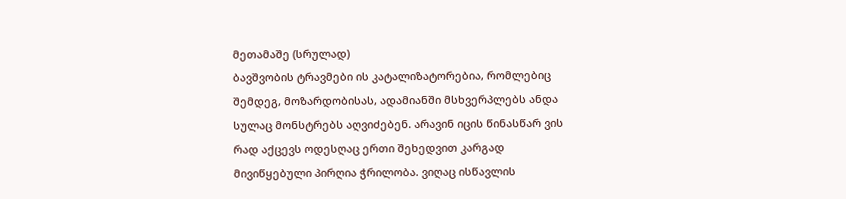მეთამაშე (სრულად)
ბავშვობის ტრავმები ის კატალიზატორებია, რომლებიც შემდეგ, მოზარდობისას, ადამიანში მსხვერპლებს ანდა სულაც მონსტრებს აღვიძებენ. არავინ იცის წინასწარ ვის რად აქცევს ოდესღაც ერთი შეხედვით კარგად მივიწყებული პირღია ჭრილობა. ვიღაც ისწავლის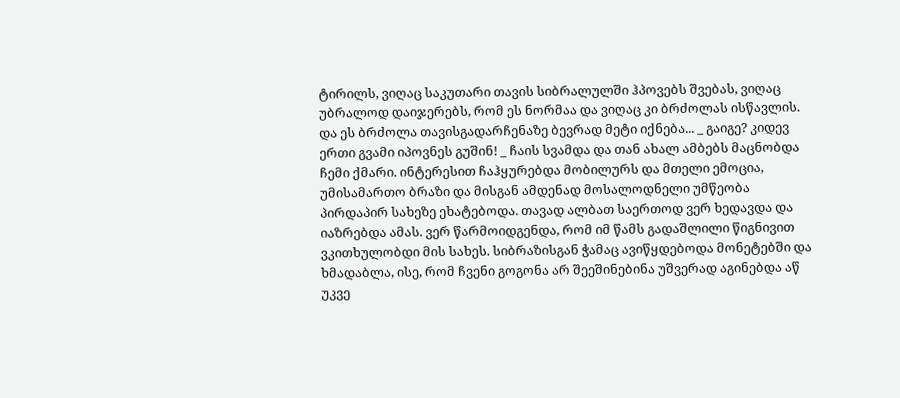ტირილს, ვიღაც საკუთარი თავის სიბრალულში ჰპოვებს შვებას, ვიღაც უბრალოდ დაიჯერებს, რომ ეს ნორმაა და ვიღაც კი ბრძოლას ისწავლის. და ეს ბრძოლა თავისგადარჩენაზე ბევრად მეტი იქნება... _ გაიგე? კიდევ ერთი გვამი იპოვნეს გუშინ! _ ჩაის სვამდა და თან ახალ ამბებს მაცნობდა ჩემი ქმარი. ინტერესით ჩაჰყურებდა მობილურს და მთელი ემოცია, უმისამართო ბრაზი და მისგან ამდენად მოსალოდნელი უმწეობა პირდაპირ სახეზე ეხატებოდა. თავად ალბათ საერთოდ ვერ ხედავდა და იაზრებდა ამას. ვერ წარმოიდგენდა, რომ იმ წამს გადაშლილი წიგნივით ვკითხულობდი მის სახეს. სიბრაზისგან ჭამაც ავიწყდებოდა მონეტებში და ხმადაბლა, ისე, რომ ჩვენი გოგონა არ შეეშინებინა უშვერად აგინებდა აწ უკვე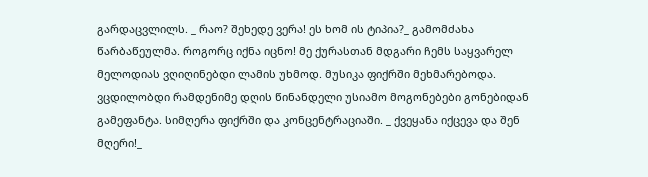გარდაცვლილს. _ რაო? შეხედე ვერა! ეს ხომ ის ტიპია?_ გამომძახა წარბაწეულმა. როგორც იქნა იცნო! მე ქურასთან მდგარი ჩემს საყვარელ მელოდიას ვღიღინებდი ლამის უხმოდ. მუსიკა ფიქრში მეხმარებოდა. ვცდილობდი რამდენიმე დღის წინანდელი უსიამო მოგონებები გონებიდან გამეფანტა. სიმღერა ფიქრში და კონცენტრაციაში. _ ქვეყანა იქცევა და შენ მღერი!_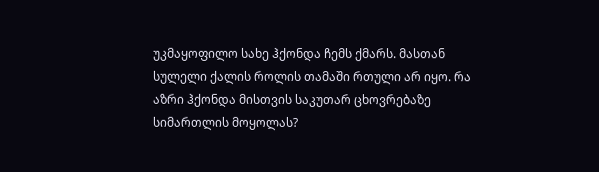უკმაყოფილო სახე ჰქონდა ჩემს ქმარს. მასთან სულელი ქალის როლის თამაში რთული არ იყო. რა აზრი ჰქონდა მისთვის საკუთარ ცხოვრებაზე სიმართლის მოყოლას?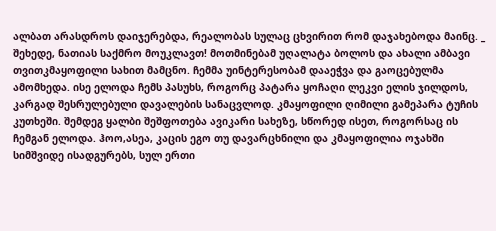ალბათ არასდროს დაიჯერებდა, რეალობას სულაც ცხვირით რომ დაჯახებოდა მაინც. _ შეხედე, ნათიას საქმრო მოუკლავთ! მოთმინებამ უღალატა ბოლოს და ახალი ამბავი თვითკმაყოფილი სახით მამცნო. ჩემმა უინტერესობამ დააეჭვა და გაოცებულმა ამომხედა. ისე ელოდა ჩემს პასუხს, როგორც პატარა ყოჩაღი ლეკვი ელის ჯილდოს, კარგად შესრულებული დავალების სანაცვლოდ. კმაყოფილი ღიმილი გამეპარა ტუჩის კუთხეში. შემდეგ ყალბი შეშფოთება ავიკარი სახეზე, სწორედ ისეთ, როგორსაც ის ჩემგან ელოდა. ჰოო,ასეა, კაცის ეგო თუ დავარცხნილი და კმაყოფილია ოჯახში სიმშვიდე ისადგურებს, სულ ერთი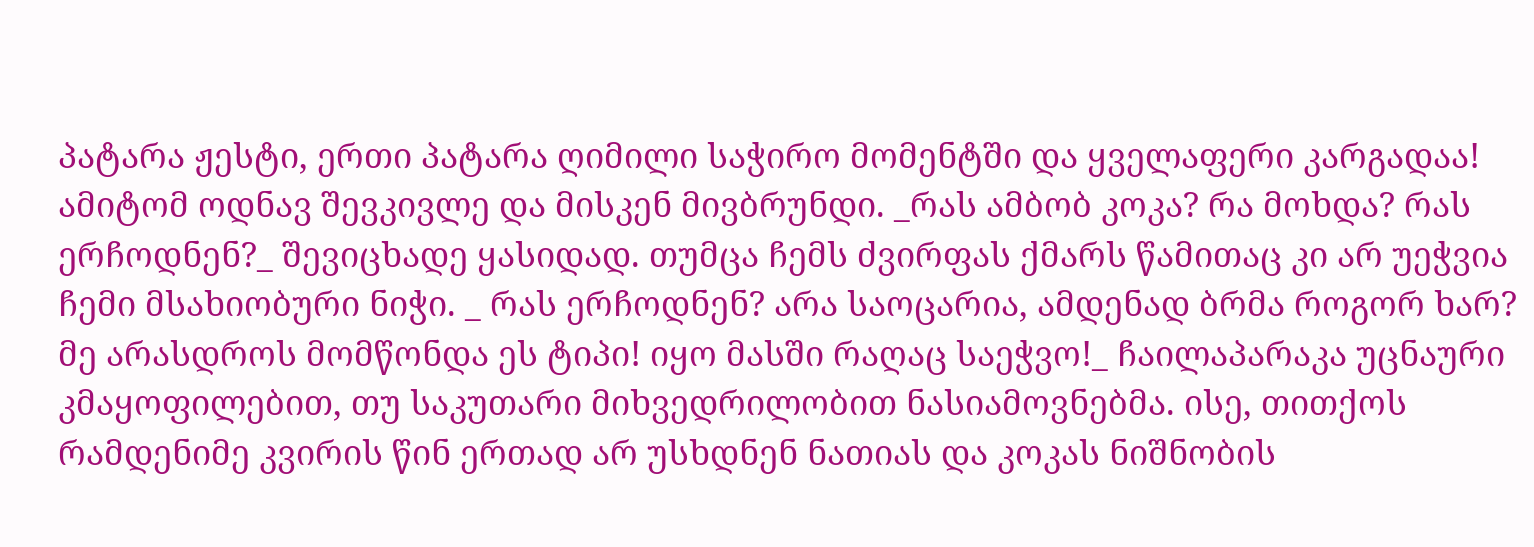პატარა ჟესტი, ერთი პატარა ღიმილი საჭირო მომენტში და ყველაფერი კარგადაა! ამიტომ ოდნავ შევკივლე და მისკენ მივბრუნდი. _რას ამბობ კოკა? რა მოხდა? რას ერჩოდნენ?_ შევიცხადე ყასიდად. თუმცა ჩემს ძვირფას ქმარს წამითაც კი არ უეჭვია ჩემი მსახიობური ნიჭი. _ რას ერჩოდნენ? არა საოცარია, ამდენად ბრმა როგორ ხარ? მე არასდროს მომწონდა ეს ტიპი! იყო მასში რაღაც საეჭვო!_ ჩაილაპარაკა უცნაური კმაყოფილებით, თუ საკუთარი მიხვედრილობით ნასიამოვნებმა. ისე, თითქოს რამდენიმე კვირის წინ ერთად არ უსხდნენ ნათიას და კოკას ნიშნობის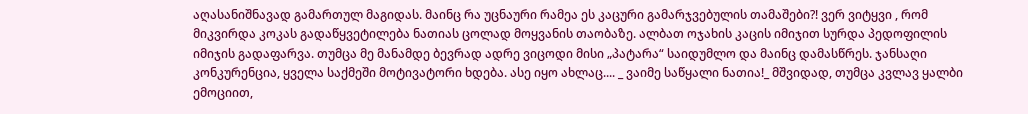აღასანიშნავად გამართულ მაგიდას. მაინც რა უცნაური რამეა ეს კაცური გამარჯვებულის თამაშები?! ვერ ვიტყვი , რომ მიკვირდა კოკას გადაწყვეტილება ნათიას ცოლად მოყვანის თაობაზე. ალბათ ოჯახის კაცის იმიჯით სურდა პედოფილის იმიჯის გადაფარვა. თუმცა მე მანამდე ბევრად ადრე ვიცოდი მისი „პატარა“ საიდუმლო და მაინც დამასწრეს. ჯანსაღი კონკურენცია, ყველა საქმეში მოტივატორი ხდება. ასე იყო ახლაც.... _ ვაიმე საწყალი ნათია!_ მშვიდად, თუმცა კვლავ ყალბი ემოციით,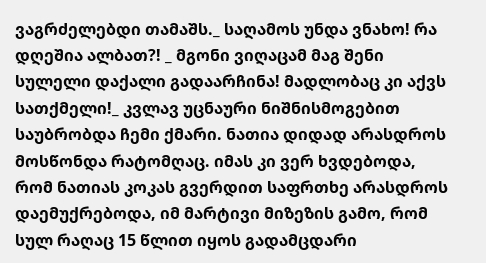ვაგრძელებდი თამაშს._ საღამოს უნდა ვნახო! რა დღეშია ალბათ?! _ მგონი ვიღაცამ მაგ შენი სულელი დაქალი გადაარჩინა! მადლობაც კი აქვს სათქმელი!_ კვლავ უცნაური ნიშნისმოგებით საუბრობდა ჩემი ქმარი. ნათია დიდად არასდროს მოსწონდა რატომღაც. იმას კი ვერ ხვდებოდა, რომ ნათიას კოკას გვერდით საფრთხე არასდროს დაემუქრებოდა, იმ მარტივი მიზეზის გამო, რომ სულ რაღაც 15 წლით იყოს გადამცდარი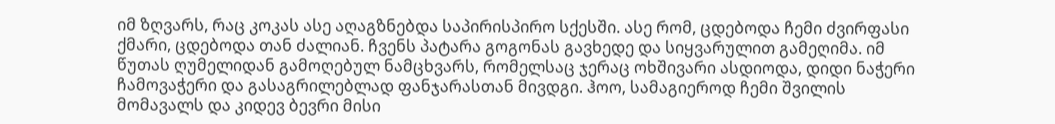იმ ზღვარს, რაც კოკას ასე აღაგზნებდა საპირისპირო სქესში. ასე რომ, ცდებოდა ჩემი ძვირფასი ქმარი, ცდებოდა თან ძალიან. ჩვენს პატარა გოგონას გავხედე და სიყვარულით გამეღიმა. იმ წუთას ღუმელიდან გამოღებულ ნამცხვარს, რომელსაც ჯერაც ოხშივარი ასდიოდა, დიდი ნაჭერი ჩამოვაჭერი და გასაგრილებლად ფანჯარასთან მივდგი. ჰოო, სამაგიეროდ ჩემი შვილის მომავალს და კიდევ ბევრი მისი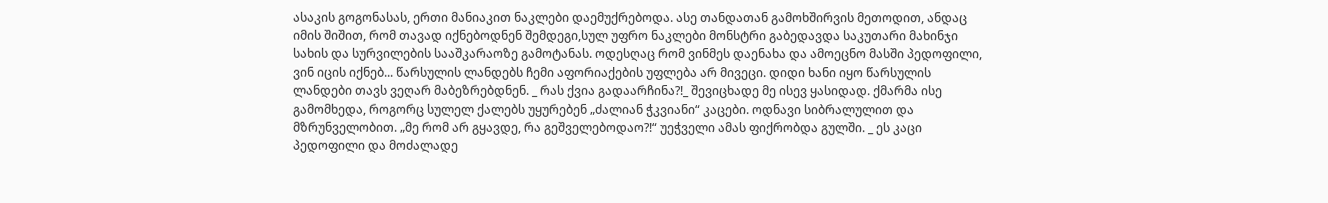ასაკის გოგონასას, ერთი მანიაკით ნაკლები დაემუქრებოდა. ასე თანდათან გამოხშირვის მეთოდით, ანდაც იმის შიშით, რომ თავად იქნებოდნენ შემდეგი,სულ უფრო ნაკლები მონსტრი გაბედავდა საკუთარი მახინჯი სახის და სურვილების სააშკარაოზე გამოტანას. ოდესღაც რომ ვინმეს დაენახა და ამოეცნო მასში პედოფილი, ვინ იცის იქნებ... წარსულის ლანდებს ჩემი აფორიაქების უფლება არ მივეცი. დიდი ხანი იყო წარსულის ლანდები თავს ვეღარ მაბეზრებდნენ. _ რას ქვია გადაარჩინა?!_ შევიცხადე მე ისევ ყასიდად. ქმარმა ისე გამომხედა, როგორც სულელ ქალებს უყურებენ „ძალიან ჭკვიანი“ კაცები. ოდნავი სიბრალულით და მზრუნველობით. „მე რომ არ გყავდე, რა გეშველებოდაო?!“ უეჭველი ამას ფიქრობდა გულში. _ ეს კაცი პედოფილი და მოძალადე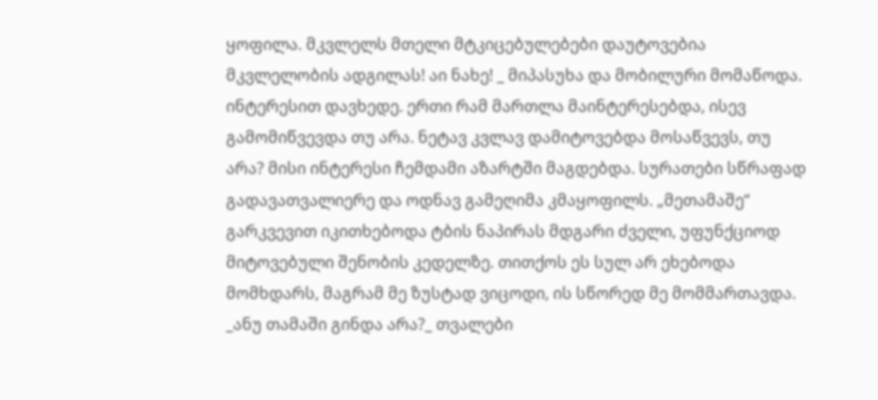ყოფილა. მკვლელს მთელი მტკიცებულებები დაუტოვებია მკვლელობის ადგილას! აი ნახე! _ მიპასუხა და მობილური მომაწოდა. ინტერესით დავხედე. ერთი რამ მართლა მაინტერესებდა, ისევ გამომიწვევდა თუ არა. ნეტავ კვლავ დამიტოვებდა მოსაწვევს, თუ არა? მისი ინტერესი ჩემდამი აზარტში მაგდებდა. სურათები სწრაფად გადავათვალიერე და ოდნავ გამეღიმა კმაყოფილს. „მეთამაშე“ გარკვევით იკითხებოდა ტბის ნაპირას მდგარი ძველი, უფუნქციოდ მიტოვებული შენობის კედელზე. თითქოს ეს სულ არ ეხებოდა მომხდარს, მაგრამ მე ზუსტად ვიცოდი, ის სწორედ მე მომმართავდა. _ანუ თამაში გინდა არა?_ თვალები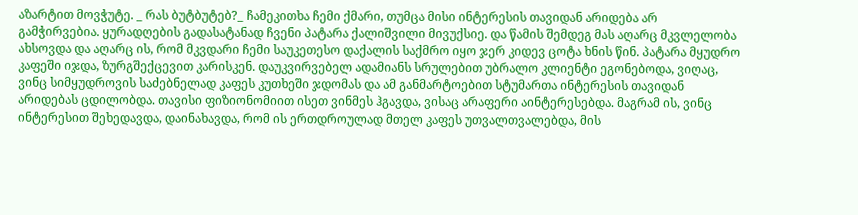აზარტით მოვჭუტე. _ რას ბუტბუტებ?_ ჩამეკითხა ჩემი ქმარი, თუმცა მისი ინტერესის თავიდან არიდება არ გამჭირვებია. ყურადღების გადასატანად ჩვენი პატარა ქალიშვილი მივუქსიე. და წამის შემდეგ მას აღარც მკვლელობა ახსოვდა და აღარც ის, რომ მკვდარი ჩემი საუკეთესო დაქალის საქმრო იყო ჯერ კიდევ ცოტა ხნის წინ. პატარა მყუდრო კაფეში იჯდა, ზურგშექცევით კარისკენ. დაუკვირვებელ ადამიანს სრულებით უბრალო კლიენტი ეგონებოდა, ვიღაც, ვინც სიმყუდროვის საძებნელად კაფეს კუთხეში ჯდომას და ამ განმარტოებით სტუმართა ინტერესის თავიდან არიდებას ცდილობდა. თავისი ფიზიონომიით ისეთ ვინმეს ჰგავდა, ვისაც არაფერი აინტერესებდა. მაგრამ ის, ვინც ინტერესით შეხედავდა, დაინახავდა, რომ ის ერთდროულად მთელ კაფეს უთვალთვალებდა, მის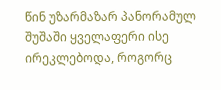წინ უზარმაზარ პანორამულ შუშაში ყველაფერი ისე ირეკლებოდა, როგორც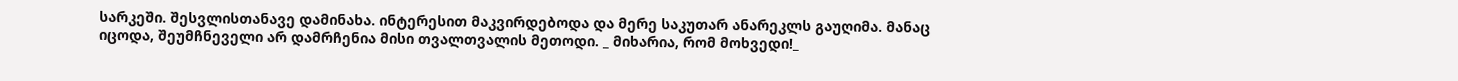სარკეში. შესვლისთანავე დამინახა. ინტერესით მაკვირდებოდა და მერე საკუთარ ანარეკლს გაუღიმა. მანაც იცოდა, შეუმჩნეველი არ დამრჩენია მისი თვალთვალის მეთოდი. _ მიხარია, რომ მოხვედი!_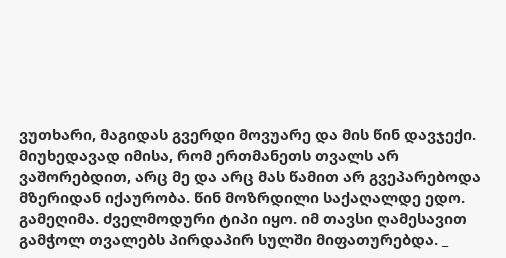ვუთხარი, მაგიდას გვერდი მოვუარე და მის წინ დავჯექი. მიუხედავად იმისა, რომ ერთმანეთს თვალს არ ვაშორებდით, არც მე და არც მას წამით არ გვეპარებოდა მზერიდან იქაურობა. წინ მოზრდილი საქაღალდე ედო. გამეღიმა. ძველმოდური ტიპი იყო. იმ თავსი ღამესავით გამჭოლ თვალებს პირდაპირ სულში მიფათურებდა. _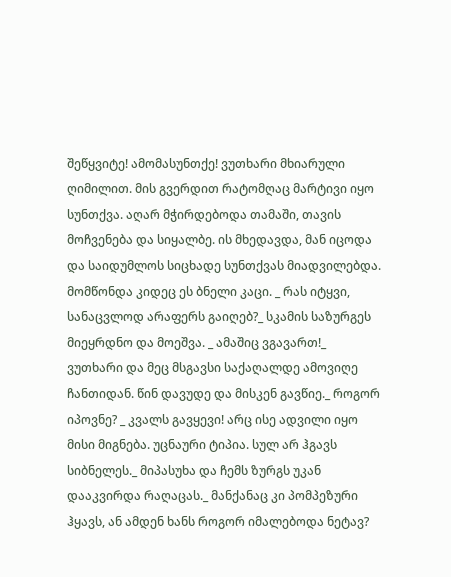შეწყვიტე! ამომასუნთქე! ვუთხარი მხიარული ღიმილით. მის გვერდით რატომღაც მარტივი იყო სუნთქვა. აღარ მჭირდებოდა თამაში, თავის მოჩვენება და სიყალბე. ის მხედავდა, მან იცოდა და საიდუმლოს სიცხადე სუნთქვას მიადვილებდა. მომწონდა კიდეც ეს ბნელი კაცი. _ რას იტყვი, სანაცვლოდ არაფერს გაიღებ?_ სკამის საზურგეს მიეყრდნო და მოეშვა. _ ამაშიც ვგავართ!_ ვუთხარი და მეც მსგავსი საქაღალდე ამოვიღე ჩანთიდან. წინ დავუდე და მისკენ გავწიე._ როგორ იპოვნე? _ კვალს გავყევი! არც ისე ადვილი იყო მისი მიგნება. უცნაური ტიპია. სულ არ ჰგავს სიბნელეს._ მიპასუხა და ჩემს ზურგს უკან დააკვირდა რაღაცას._ მანქანაც კი პომპეზური ჰყავს, ან ამდენ ხანს როგორ იმალებოდა ნეტავ?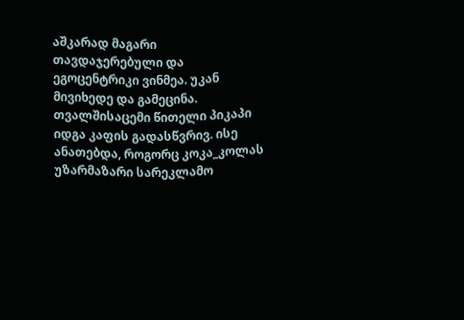აშკარად მაგარი თავდაჯერებული და ეგოცენტრიკი ვინმეა. უკან მივიხედე და გამეცინა. თვალშისაცემი წითელი პიკაპი იდგა კაფის გადასწვრივ. ისე ანათებდა, როგორც კოკა_კოლას უზარმაზარი სარეკლამო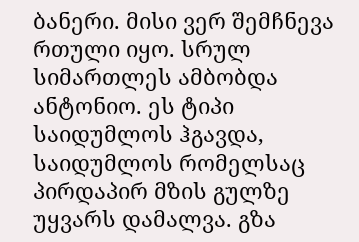ბანერი. მისი ვერ შემჩნევა რთული იყო. სრულ სიმართლეს ამბობდა ანტონიო. ეს ტიპი საიდუმლოს ჰგავდა, საიდუმლოს რომელსაც პირდაპირ მზის გულზე უყვარს დამალვა. გზა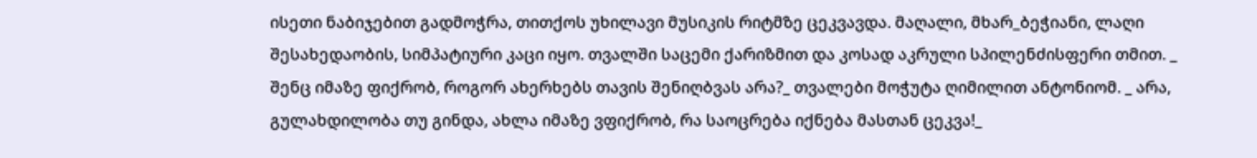ისეთი ნაბიჯებით გადმოჭრა, თითქოს უხილავი მუსიკის რიტმზე ცეკვავდა. მაღალი, მხარ_ბეჭიანი, ლაღი შესახედაობის, სიმპატიური კაცი იყო. თვალში საცემი ქარიზმით და კოსად აკრული სპილენძისფერი თმით. _ შენც იმაზე ფიქრობ, როგორ ახერხებს თავის შენიღბვას არა?_ თვალები მოჭუტა ღიმილით ანტონიომ. _ არა, გულახდილობა თუ გინდა, ახლა იმაზე ვფიქრობ, რა საოცრება იქნება მასთან ცეკვა!_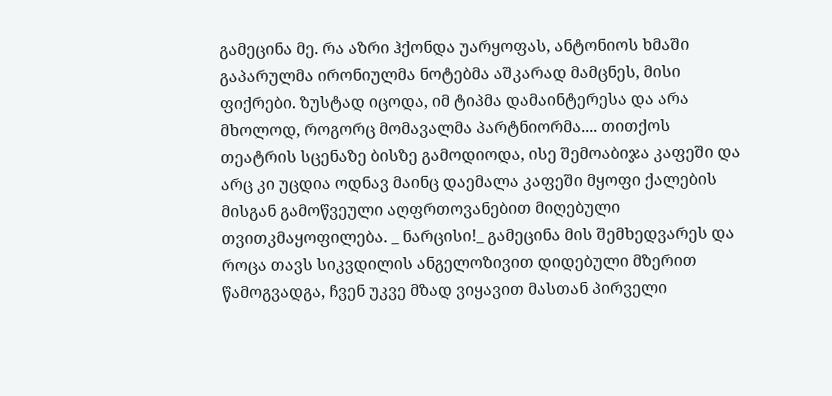გამეცინა მე. რა აზრი ჰქონდა უარყოფას, ანტონიოს ხმაში გაპარულმა ირონიულმა ნოტებმა აშკარად მამცნეს, მისი ფიქრები. ზუსტად იცოდა, იმ ტიპმა დამაინტერესა და არა მხოლოდ, როგორც მომავალმა პარტნიორმა.... თითქოს თეატრის სცენაზე ბისზე გამოდიოდა, ისე შემოაბიჯა კაფეში და არც კი უცდია ოდნავ მაინც დაემალა კაფეში მყოფი ქალების მისგან გამოწვეული აღფრთოვანებით მიღებული თვითკმაყოფილება. _ ნარცისი!_ გამეცინა მის შემხედვარეს და როცა თავს სიკვდილის ანგელოზივით დიდებული მზერით წამოგვადგა, ჩვენ უკვე მზად ვიყავით მასთან პირველი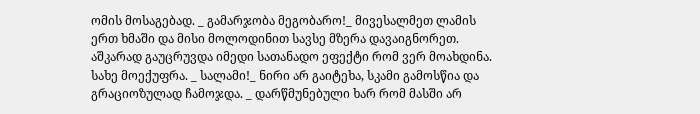ომის მოსაგებად. _ გამარჯობა მეგობარო!_ მივესალმეთ ლამის ერთ ხმაში და მისი მოლოდინით სავსე მზერა დავაიგნორეთ. აშკარად გაუცრუვდა იმედი სათანადო ეფექტი რომ ვერ მოახდინა. სახე მოექუფრა. _ სალამი!_ ნირი არ გაიტეხა, სკამი გამოსწია და გრაციოზულად ჩამოჯდა. _ დარწმუნებული ხარ რომ მასში არ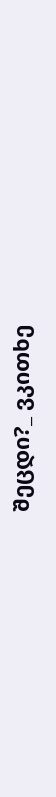შეცდი?_ ვკითხე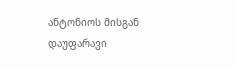ანტონიოს მისგან დაუფარავი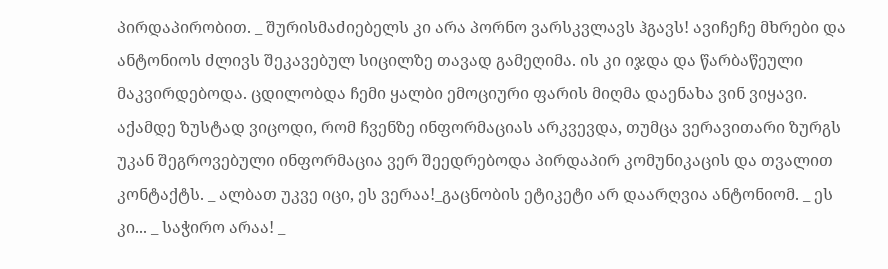პირდაპირობით. _ შურისმაძიებელს კი არა პორნო ვარსკვლავს ჰგავს! ავიჩეჩე მხრები და ანტონიოს ძლივს შეკავებულ სიცილზე თავად გამეღიმა. ის კი იჯდა და წარბაწეული მაკვირდებოდა. ცდილობდა ჩემი ყალბი ემოციური ფარის მიღმა დაენახა ვინ ვიყავი. აქამდე ზუსტად ვიცოდი, რომ ჩვენზე ინფორმაციას არკვევდა, თუმცა ვერავითარი ზურგს უკან შეგროვებული ინფორმაცია ვერ შეედრებოდა პირდაპირ კომუნიკაცის და თვალით კონტაქტს. _ ალბათ უკვე იცი, ეს ვერაა!_გაცნობის ეტიკეტი არ დაარღვია ანტონიომ. _ ეს კი... _ საჭირო არაა! _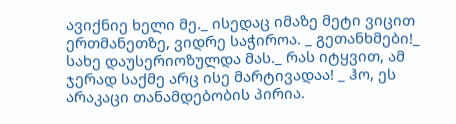ავიქნიე ხელი მე._ ისედაც იმაზე მეტი ვიცით ერთმანეთზე, ვიდრე საჭიროა. _ გეთანხმები!_ სახე დაუსერიოზულდა მას._ რას იტყვით, ამ ჯერად საქმე არც ისე მარტივადაა! _ ჰო, ეს არაკაცი თანამდებობის პირია.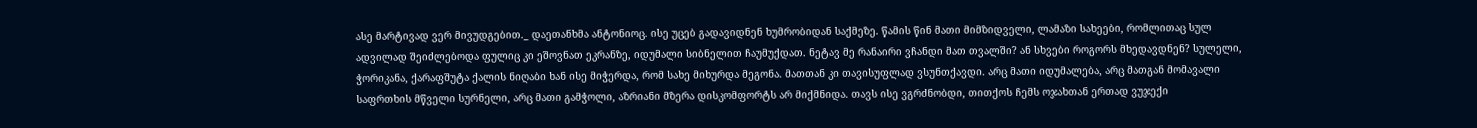ასე მარტივად ვერ მივუდგებით._ დაეთანხმა ანტონიოც. ისე უცებ გადავიდნენ ხუმრობიდან საქმეზე. წამის წინ მათი მიმზიდველი, ლამაზი სახეები, რომლითაც სულ ადვილად შეიძლებოდა ფულიც კი ეშოვნათ ეკრანზე, იდუმალი სიბნელით ჩაუმუქდათ. ნეტავ მე რანაირი ვჩანდი მათ თვალში? ან სხვები როგორს მხედავდნენ? სულელი, ჭორიკანა, ქარაფშუტა ქალის ნიღაბი ხან ისე მიჭერდა, რომ სახე მიხურდა მეგონა. მათთან კი თავისუფლად ვსუნთქავდი. არც მათი იდუმალება, არც მათგან მომავალი საფრთხის მწველი სურნელი, არც მათი გამჭოლი, აზრიანი მზერა დისკომფორტს არ მიქმნიდა. თავს ისე ვგრძნობდი, თითქოს ჩემს ოჯახთან ერთად ვუჯექი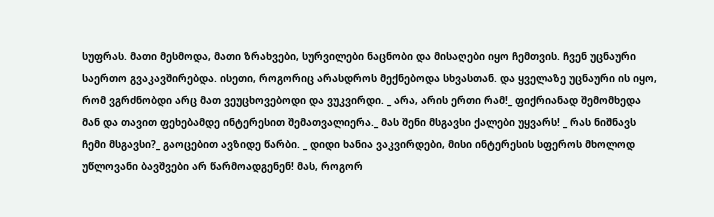სუფრას. მათი მესმოდა, მათი ზრახვები, სურვილები ნაცნობი და მისაღები იყო ჩემთვის. ჩვენ უცნაური საერთო გვაკავშირებდა. ისეთი, როგორიც არასდროს მექნებოდა სხვასთან. და ყველაზე უცნაური ის იყო, რომ ვგრძნობდი არც მათ ვეუცხოვებოდი და ვუკვირდი. _ არა, არის ერთი რამ!_ ფიქრიანად შემომხედა მან და თავით ფეხებამდე ინტერესით შემათვალიერა._ მას შენი მსგავსი ქალები უყვარს! _ რას ნიშნავს ჩემი მსგავსი?_ გაოცებით ავზიდე წარბი. _ დიდი ხანია ვაკვირდები, მისი ინტერესის სფეროს მხოლოდ უწლოვანი ბავშვები არ წარმოადგენენ! მას, როგორ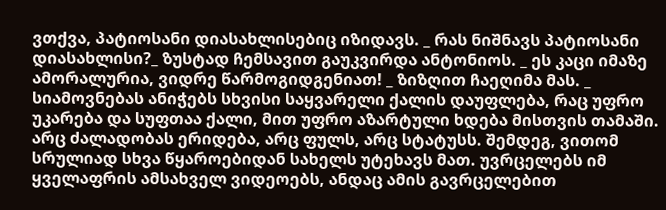ვთქვა, პატიოსანი დიასახლისებიც იზიდავს. _ რას ნიშნავს პატიოსანი დიასახლისი?_ ზუსტად ჩემსავით გაუკვირდა ანტონიოს. _ ეს კაცი იმაზე ამორალურია, ვიდრე წარმოგიდგენიათ! _ ზიზღით ჩაეღიმა მას. _ სიამოვნებას ანიჭებს სხვისი საყვარელი ქალის დაუფლება, რაც უფრო უკარება და სუფთაა ქალი, მით უფრო აზარტული ხდება მისთვის თამაში. არც ძალადობას ერიდება, არც ფულს, არც სტატუსს. შემდეგ, ვითომ სრულიად სხვა წყაროებიდან სახელს უტეხავს მათ. უვრცელებს იმ ყველაფრის ამსახველ ვიდეოებს, ანდაც ამის გავრცელებით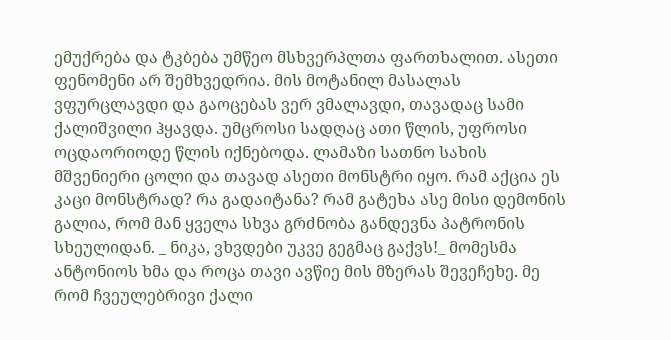ემუქრება და ტკბება უმწეო მსხვერპლთა ფართხალით. ასეთი ფენომენი არ შემხვედრია. მის მოტანილ მასალას ვფურცლავდი და გაოცებას ვერ ვმალავდი, თავადაც სამი ქალიშვილი ჰყავდა. უმცროსი სადღაც ათი წლის, უფროსი ოცდაორიოდე წლის იქნებოდა. ლამაზი სათნო სახის მშვენიერი ცოლი და თავად ასეთი მონსტრი იყო. რამ აქცია ეს კაცი მონსტრად? რა გადაიტანა? რამ გატეხა ასე მისი დემონის გალია, რომ მან ყველა სხვა გრძნობა განდევნა პატრონის სხეულიდან. _ ნიკა, ვხვდები უკვე გეგმაც გაქვს!_ მომესმა ანტონიოს ხმა და როცა თავი ავწიე მის მზერას შევეჩეხე. მე რომ ჩვეულებრივი ქალი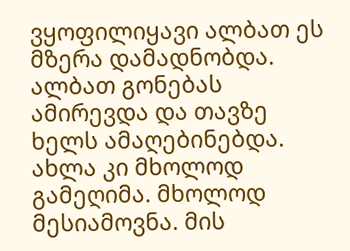ვყოფილიყავი ალბათ ეს მზერა დამადნობდა. ალბათ გონებას ამირევდა და თავზე ხელს ამაღებინებდა. ახლა კი მხოლოდ გამეღიმა. მხოლოდ მესიამოვნა. მის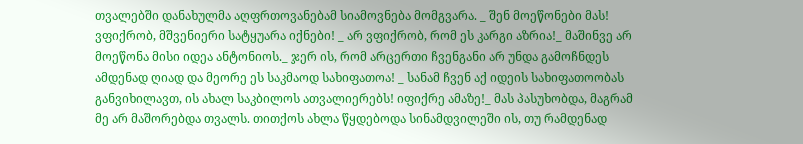თვალებში დანახულმა აღფრთოვანებამ სიამოვნება მომგვარა. _ შენ მოეწონები მას! ვფიქრობ, მშვენიერი სატყუარა იქნები! _ არ ვფიქრობ, რომ ეს კარგი აზრია!_ მაშინვე არ მოეწონა მისი იდეა ანტონიოს._ ჯერ ის, რომ არცერთი ჩვენგანი არ უნდა გამოჩნდეს ამდენად ღიად და მეორე ეს საკმაოდ სახიფათოა! _ სანამ ჩვენ აქ იდეის სახიფათოობას განვიხილავთ, ის ახალ საკბილოს ათვალიერებს! იფიქრე ამაზე!_ მას პასუხობდა, მაგრამ მე არ მაშორებდა თვალს. თითქოს ახლა წყდებოდა სინამდვილეში ის, თუ რამდენად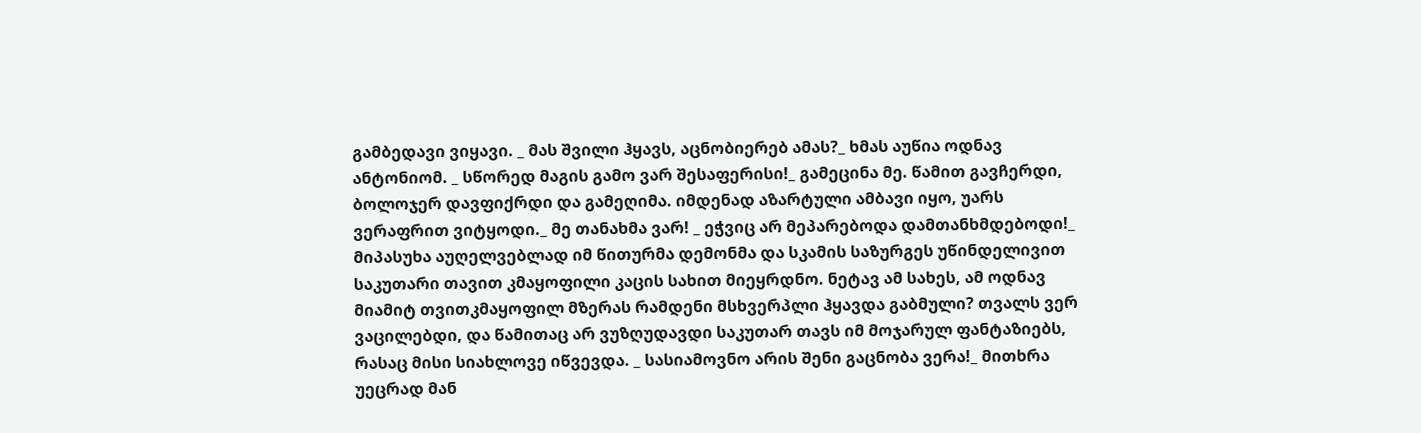გამბედავი ვიყავი. _ მას შვილი ჰყავს, აცნობიერებ ამას?_ ხმას აუწია ოდნავ ანტონიომ. _ სწორედ მაგის გამო ვარ შესაფერისი!_ გამეცინა მე. წამით გავჩერდი, ბოლოჯერ დავფიქრდი და გამეღიმა. იმდენად აზარტული ამბავი იყო, უარს ვერაფრით ვიტყოდი._ მე თანახმა ვარ! _ ეჭვიც არ მეპარებოდა დამთანხმდებოდი!_ მიპასუხა აუღელვებლად იმ წითურმა დემონმა და სკამის საზურგეს უწინდელივით საკუთარი თავით კმაყოფილი კაცის სახით მიეყრდნო. ნეტავ ამ სახეს, ამ ოდნავ მიამიტ თვითკმაყოფილ მზერას რამდენი მსხვერპლი ჰყავდა გაბმული? თვალს ვერ ვაცილებდი, და წამითაც არ ვუზღუდავდი საკუთარ თავს იმ მოჯარულ ფანტაზიებს, რასაც მისი სიახლოვე იწვევდა. _ სასიამოვნო არის შენი გაცნობა ვერა!_ მითხრა უეცრად მან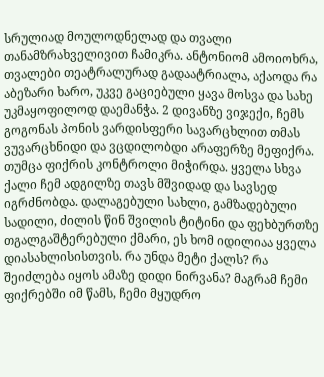სრულიად მოულოდნელად და თვალი თანამზრახველივით ჩამიკრა. ანტონიომ ამოიოხრა, თვალები თეატრალურად გადაატრიალა, აქაოდა რა აბეზარი ხარო, უკვე გაციებული ყავა მოსვა და სახე უკმაყოფილოდ დაემანჭა. 2 დივანზე ვიჯექი, ჩემს გოგონას პონის ვარდისფერი სავარცხლით თმას ვუვარცხნიდი და ვცდილობდი არაფერზე მეფიქრა. თუმცა ფიქრის კონტროლი მიჭირდა. ყველა სხვა ქალი ჩემ ადგილზე თავს მშვიდად და სავსედ იგრძნობდა. დალაგებული სახლი, გამზადებული სადილი, ძილის წინ შვილის ტიტინი და ფეხბურთზე თგალგაშტერებული ქმარი, ეს ხომ იდილიაა ყველა დიასახლისისთვის. რა უნდა მეტი ქალს? რა შეიძლება იყოს ამაზე დიდი ნირვანა? მაგრამ ჩემი ფიქრებში იმ წამს, ჩემი მყუდრო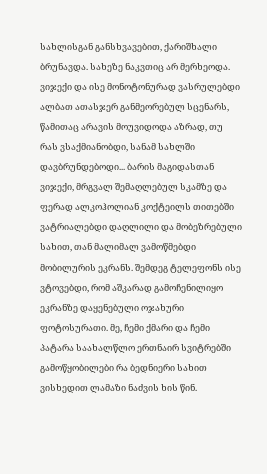სახლისგან განსხვავებით, ქარიშხალი ბრუნავდა. სახეზე ნაკვთიც არ მერხეოდა. ვიჯექი და ისე მონოტონურად ვასრულებდი ალბათ ათასჯერ განმეორებულ სცენარს, წამითაც არავის მოუვიდოდა აზრად, თუ რას ვსაქმიანობდი, სანამ სახლში დავბრუნდებოდი... ბარის მაგიდასთან ვიჯექი, მრგვალ შემაღლებულ სკამზე და ფერად ალკოჰოლიან კოქტეილს თითებში ვატრიალებდი დაღლილი და მობეზრებული სახით, თან მალიმალ ვამოწმებდი მობილურის ეკრანს. შემდეგ ტელეფონს ისე ვტოვებდი, რომ აშკარად გამოჩენილიყო ეკრანზე დაყენებული ოჯახური ფოტოსურათი. მე, ჩემი ქმარი და ჩემი პატარა საახალწლო ერთნაირ სვიტრებში გამოწყობილები რა ბედნიერი სახით ვისხედით ლამაზი ნაძვის ხის წინ.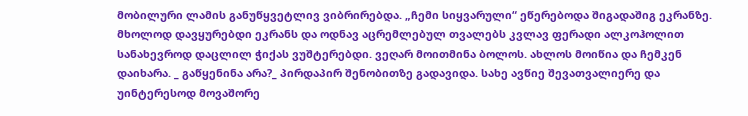მობილური ლამის განუწყვეტლივ ვიბრირებდა. „ჩემი სიყვარული“ ეწერებოდა შიგადაშიგ ეკრანზე. მხოლოდ დავყურებდი ეკრანს და ოდნავ აცრემლებულ თვალებს კვლავ ფერადი ალკოჰოლით სანახევროდ დაცლილ ჭიქას ვუშტერებდი. ვეღარ მოითმინა ბოლოს. ახლოს მოიწია და ჩემკენ დაიხარა. _ გაწყენინა არა?_ პირდაპირ შენობითზე გადავიდა. სახე ავწიე შევათვალიერე და უინტერესოდ მოვაშორე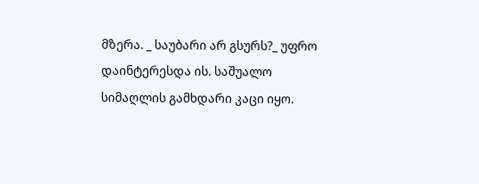მზერა. _ საუბარი არ გსურს?_ უფრო დაინტერესდა ის. საშუალო სიმაღლის გამხდარი კაცი იყო.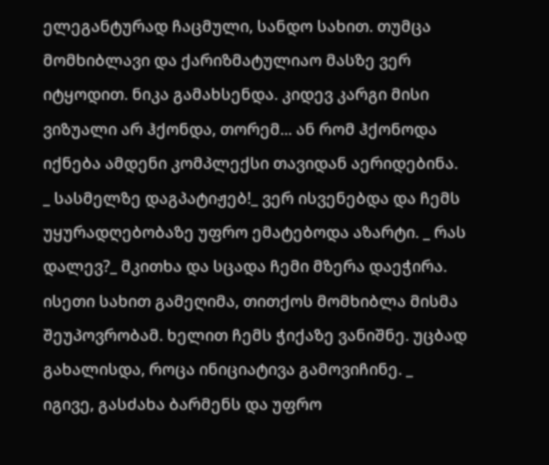ელეგანტურად ჩაცმული, სანდო სახით. თუმცა მომხიბლავი და ქარიზმატულიაო მასზე ვერ იტყოდით. ნიკა გამახსენდა. კიდევ კარგი მისი ვიზუალი არ ჰქონდა, თორემ... ან რომ ჰქონოდა იქნება ამდენი კომპლექსი თავიდან აერიდებინა. _ სასმელზე დაგპატიჟებ!_ ვერ ისვენებდა და ჩემს უყურადღებობაზე უფრო ემატებოდა აზარტი. _ რას დალევ?_ მკითხა და სცადა ჩემი მზერა დაეჭირა. ისეთი სახით გამეღიმა, თითქოს მომხიბლა მისმა შეუპოვრობამ. ხელით ჩემს ჭიქაზე ვანიშნე. უცბად გახალისდა, როცა ინიციატივა გამოვიჩინე. _ იგივე, გასძახა ბარმენს და უფრო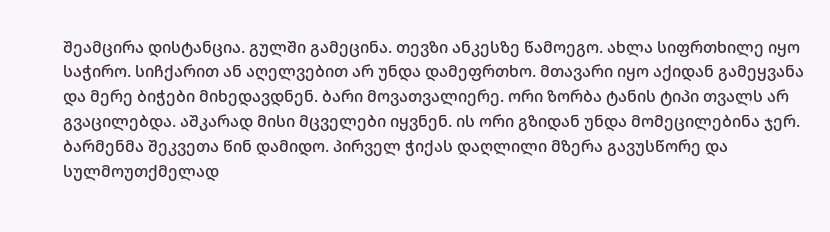შეამცირა დისტანცია. გულში გამეცინა. თევზი ანკესზე წამოეგო. ახლა სიფრთხილე იყო საჭირო. სიჩქარით ან აღელვებით არ უნდა დამეფრთხო. მთავარი იყო აქიდან გამეყვანა და მერე ბიჭები მიხედავდნენ. ბარი მოვათვალიერე. ორი ზორბა ტანის ტიპი თვალს არ გვაცილებდა. აშკარად მისი მცველები იყვნენ. ის ორი გზიდან უნდა მომეცილებინა ჯერ. ბარმენმა შეკვეთა წინ დამიდო. პირველ ჭიქას დაღლილი მზერა გავუსწორე და სულმოუთქმელად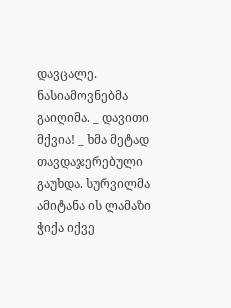დავცალე. ნასიამოვნებმა გაიღიმა. _ დავითი მქვია! _ ხმა მეტად თავდაჯერებული გაუხდა. სურვილმა ამიტანა ის ლამაზი ჭიქა იქვე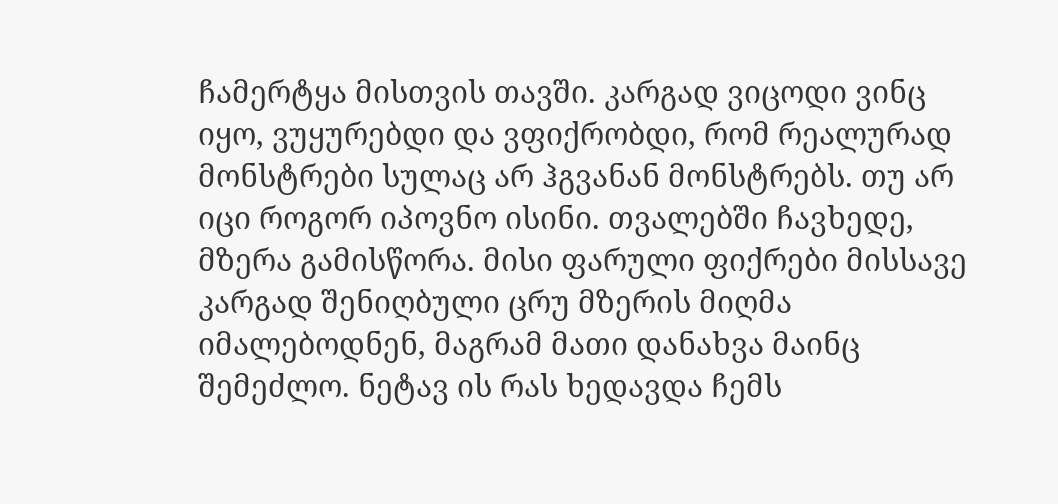ჩამერტყა მისთვის თავში. კარგად ვიცოდი ვინც იყო, ვუყურებდი და ვფიქრობდი, რომ რეალურად მონსტრები სულაც არ ჰგვანან მონსტრებს. თუ არ იცი როგორ იპოვნო ისინი. თვალებში ჩავხედე, მზერა გამისწორა. მისი ფარული ფიქრები მისსავე კარგად შენიღბული ცრუ მზერის მიღმა იმალებოდნენ, მაგრამ მათი დანახვა მაინც შემეძლო. ნეტავ ის რას ხედავდა ჩემს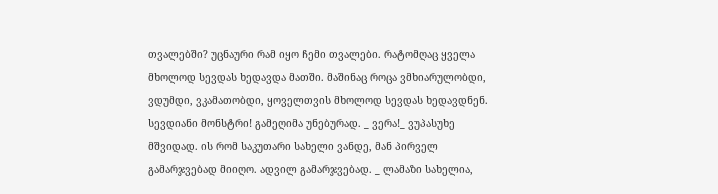თვალებში? უცნაური რამ იყო ჩემი თვალები. რატომღაც ყველა მხოლოდ სევდას ხედავდა მათში. მაშინაც როცა ვმხიარულობდი, ვდუმდი, ვკამათობდი, ყოველთვის მხოლოდ სევდას ხედავდნენ. სევდიანი მონსტრი! გამეღიმა უნებურად. _ ვერა!_ ვუპასუხე მშვიდად. ის რომ საკუთარი სახელი ვანდე, მან პირველ გამარჯვებად მიიღო. ადვილ გამარჯვებად. _ ლამაზი სახელია,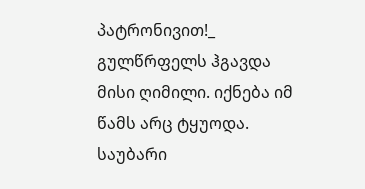პატრონივით!_ გულწრფელს ჰგავდა მისი ღიმილი. იქნება იმ წამს არც ტყუოდა. საუბარი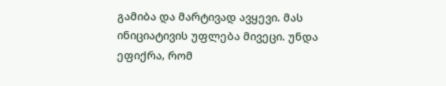გამიბა და მარტივად ავყევი. მას ინიციატივის უფლება მივეცი. უნდა ეფიქრა, რომ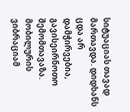სიტუაციას თავად მართავდა. დიდხანს ცდა არ დამჭირვებია, გავისეირნოთო შემომთავაზა. მობილურის ვიბრაციამ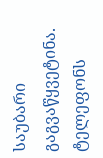საუბარი გაგვაწყვეტინა. ტელეფონს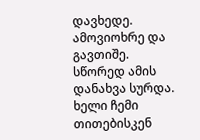დავხედე. ამოვიოხრე და გავთიშე. სწორედ ამის დანახვა სურდა. ხელი ჩემი თითებისკენ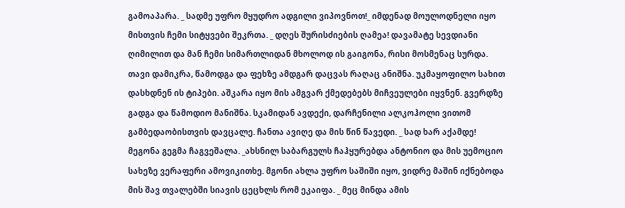გამოაპარა. _ სადმე უფრო მყუდრო ადგილი ვიპოვნოთ!_ იმდენად მოულოდნელი იყო მისთვის ჩემი სიტყვები შეკრთა. _ დღეს შურისძიების ღამეა! დავამატე სევდიანი ღიმილით და მან ჩემი სიმართლიდან მხოლოდ ის გაიგონა, რისი მოსმენაც სურდა. თავი დამიკრა, წამოდგა და ფეხზე ამდგარ დაცვას რაღაც ანიშნა. უკმაყოფილო სახით დასხდნენ ის ტიპები. აშკარა იყო მის ამგვარ ქმედებებს მიჩვეულები იყვნენ. გვერდზე გადგა და წამოდიო მანიშნა. სკამიდან ავდექი, დარჩენილი ალკოჰოლი ვითომ გამბედაობისთვის დავცალე. ჩანთა ავიღე და მის წინ წავედი. _ სად ხარ აქამდე! მეგონა გეგმა ჩაგვეშალა. _ახსნილ საბარგულს ჩაჰყურებდა ანტონიო და მის უემოციო სახეზე ვერაფერი ამოვიკითხე. მგონი ახლა უფრო საშიში იყო, ვიდრე მაშინ იქნებოდა მის შავ თვალებში სიავის ცეცხლს რომ ეკაიფა. _ მეც მინდა ამის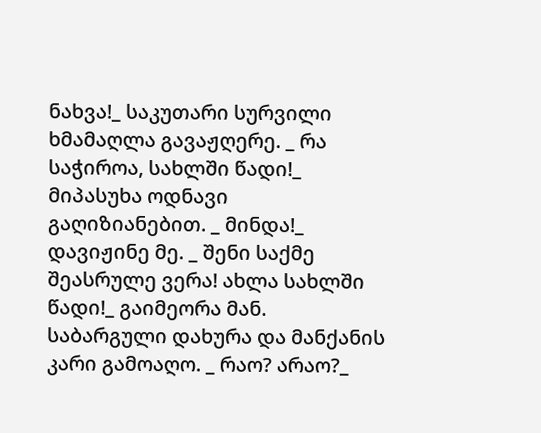ნახვა!_ საკუთარი სურვილი ხმამაღლა გავაჟღერე. _ რა საჭიროა, სახლში წადი!_ მიპასუხა ოდნავი გაღიზიანებით. _ მინდა!_ დავიჟინე მე. _ შენი საქმე შეასრულე ვერა! ახლა სახლში წადი!_ გაიმეორა მან. საბარგული დახურა და მანქანის კარი გამოაღო. _ რაო? არაო?_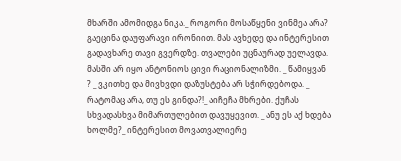მხარში ამომიდგა ნიკა._ როგორი მოსაწყენი ვინმეა არა? გაეცინა დაუფარავი ირონიით. მას ავხედე და ინტერესით გადავხარე თავი გვერდზე. თვალები უცნაურად უელავდა. მასში არ იყო ანტონიოს ცივი რაციონალიზმი. _ წამიყვან ? _ ვკითხე და მივხვდი დაზუსტება არ სჭირდებოდა. _ რატომაც არა, თუ ეს გინდა?!_ აიჩეჩა მხრები. ქუჩას სხვადასხვა მიმართულებით დავუყევით. _ ანუ ეს აქ ხდება ხოლმე?_ ინტერესით მოვათვალიერე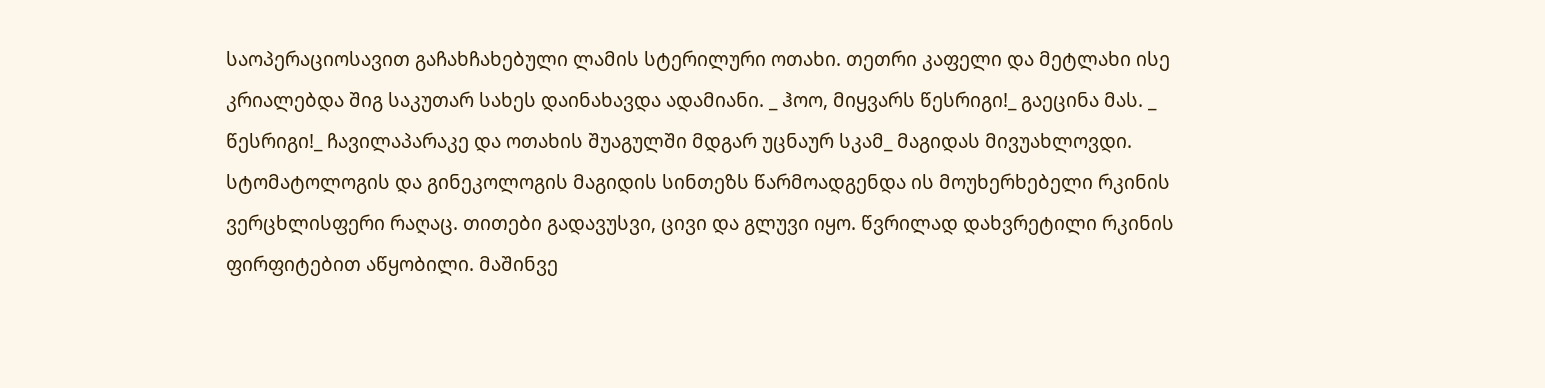საოპერაციოსავით გაჩახჩახებული ლამის სტერილური ოთახი. თეთრი კაფელი და მეტლახი ისე კრიალებდა შიგ საკუთარ სახეს დაინახავდა ადამიანი. _ ჰოო, მიყვარს წესრიგი!_ გაეცინა მას. _ წესრიგი!_ ჩავილაპარაკე და ოთახის შუაგულში მდგარ უცნაურ სკამ_ მაგიდას მივუახლოვდი. სტომატოლოგის და გინეკოლოგის მაგიდის სინთეზს წარმოადგენდა ის მოუხერხებელი რკინის ვერცხლისფერი რაღაც. თითები გადავუსვი, ცივი და გლუვი იყო. წვრილად დახვრეტილი რკინის ფირფიტებით აწყობილი. მაშინვე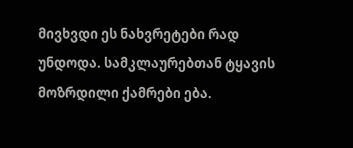მივხვდი ეს ნახვრეტები რად უნდოდა. სამკლაურებთან ტყავის მოზრდილი ქამრები ება.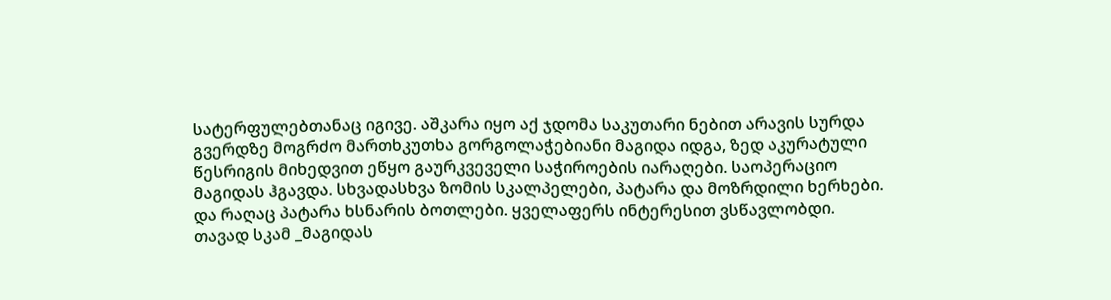სატერფულებთანაც იგივე. აშკარა იყო აქ ჯდომა საკუთარი ნებით არავის სურდა გვერდზე მოგრძო მართხკუთხა გორგოლაჭებიანი მაგიდა იდგა, ზედ აკურატული წესრიგის მიხედვით ეწყო გაურკვეველი საჭიროების იარაღები. საოპერაციო მაგიდას ჰგავდა. სხვადასხვა ზომის სკალპელები, პატარა და მოზრდილი ხერხები. და რაღაც პატარა ხსნარის ბოთლები. ყველაფერს ინტერესით ვსწავლობდი. თავად სკამ _მაგიდას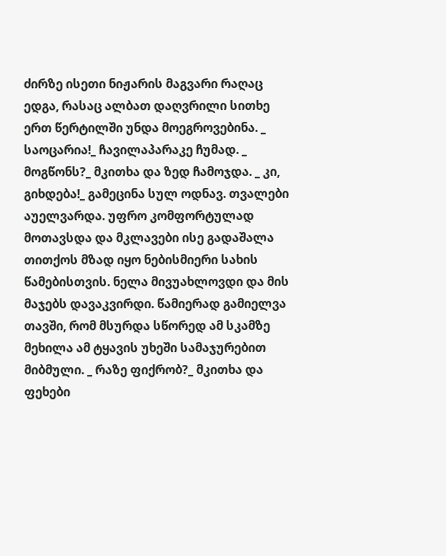ძირზე ისეთი ნიჟარის მაგვარი რაღაც ედგა, რასაც ალბათ დაღვრილი სითხე ერთ წერტილში უნდა მოეგროვებინა. _ საოცარია!_ ჩავილაპარაკე ჩუმად. _ მოგწონს?_ მკითხა და ზედ ჩამოჯდა. _ კი, გიხდება!_ გამეცინა სულ ოდნავ. თვალები აუელვარდა. უფრო კომფორტულად მოთავსდა და მკლავები ისე გადაშალა თითქოს მზად იყო ნებისმიერი სახის წამებისთვის. ნელა მივუახლოვდი და მის მაჯებს დავაკვირდი. წამიერად გამიელვა თავში, რომ მსურდა სწორედ ამ სკამზე მეხილა ამ ტყავის უხეში სამაჯურებით მიბმული. _ რაზე ფიქრობ?_ მკითხა და ფეხები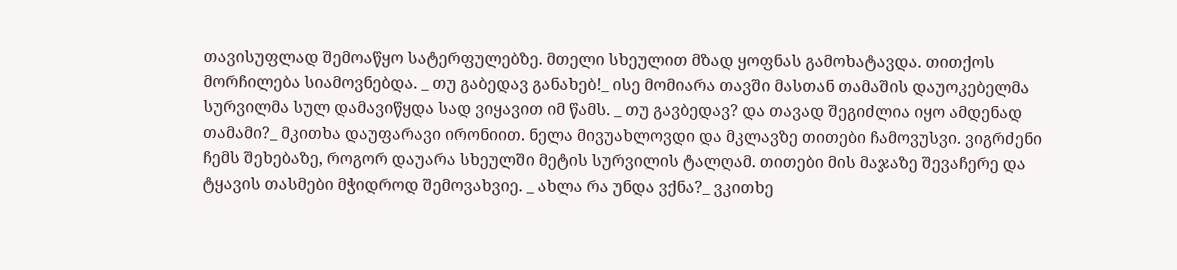თავისუფლად შემოაწყო სატერფულებზე. მთელი სხეულით მზად ყოფნას გამოხატავდა. თითქოს მორჩილება სიამოვნებდა. _ თუ გაბედავ განახებ!_ ისე მომიარა თავში მასთან თამაშის დაუოკებელმა სურვილმა სულ დამავიწყდა სად ვიყავით იმ წამს. _ თუ გავბედავ? და თავად შეგიძლია იყო ამდენად თამამი?_ მკითხა დაუფარავი ირონიით. ნელა მივუახლოვდი და მკლავზე თითები ჩამოვუსვი. ვიგრძენი ჩემს შეხებაზე, როგორ დაუარა სხეულში მეტის სურვილის ტალღამ. თითები მის მაჯაზე შევაჩერე და ტყავის თასმები მჭიდროდ შემოვახვიე. _ ახლა რა უნდა ვქნა?_ ვკითხე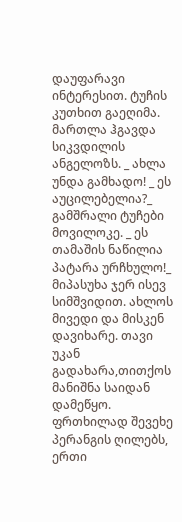დაუფარავი ინტერესით. ტუჩის კუთხით გაეღიმა. მართლა ჰგავდა სიკვდილის ანგელოზს. _ ახლა უნდა გამხადო! _ ეს აუცილებელია?_ გამშრალი ტუჩები მოვილოკე. _ ეს თამაშის ნაწილია პატარა ურჩხულო!_ მიპასუხა ჯერ ისევ სიმშვიდით. ახლოს მივედი და მისკენ დავიხარე. თავი უკან გადახარა,თითქოს მანიშნა საიდან დამეწყო. ფრთხილად შევეხე პერანგის ღილებს, ერთი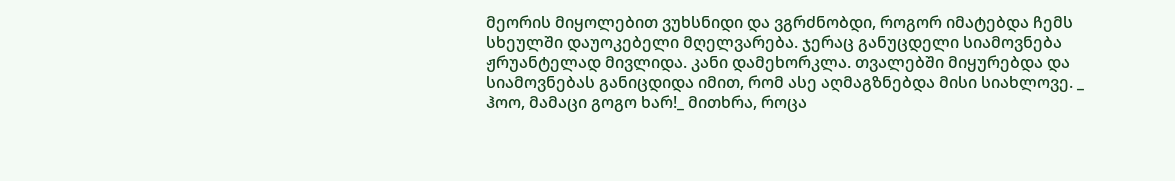მეორის მიყოლებით ვუხსნიდი და ვგრძნობდი, როგორ იმატებდა ჩემს სხეულში დაუოკებელი მღელვარება. ჯერაც განუცდელი სიამოვნება ჟრუანტელად მივლიდა. კანი დამეხორკლა. თვალებში მიყურებდა და სიამოვნებას განიცდიდა იმით, რომ ასე აღმაგზნებდა მისი სიახლოვე. _ ჰოო, მამაცი გოგო ხარ!_ მითხრა, როცა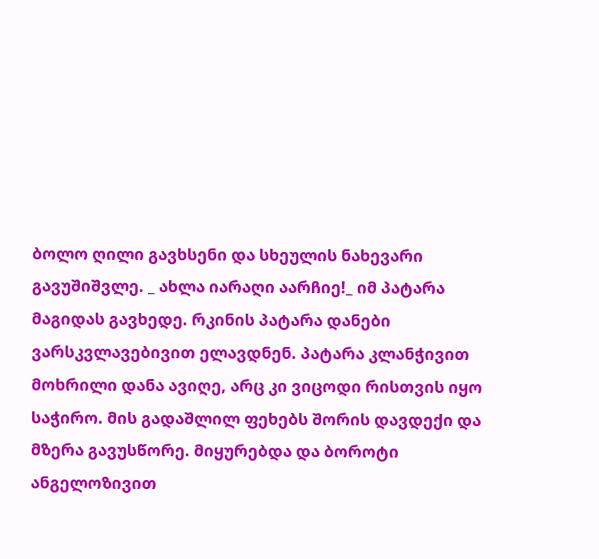ბოლო ღილი გავხსენი და სხეულის ნახევარი გავუშიშვლე. _ ახლა იარაღი აარჩიე!_ იმ პატარა მაგიდას გავხედე. რკინის პატარა დანები ვარსკვლავებივით ელავდნენ. პატარა კლანჭივით მოხრილი დანა ავიღე, არც კი ვიცოდი რისთვის იყო საჭირო. მის გადაშლილ ფეხებს შორის დავდექი და მზერა გავუსწორე. მიყურებდა და ბოროტი ანგელოზივით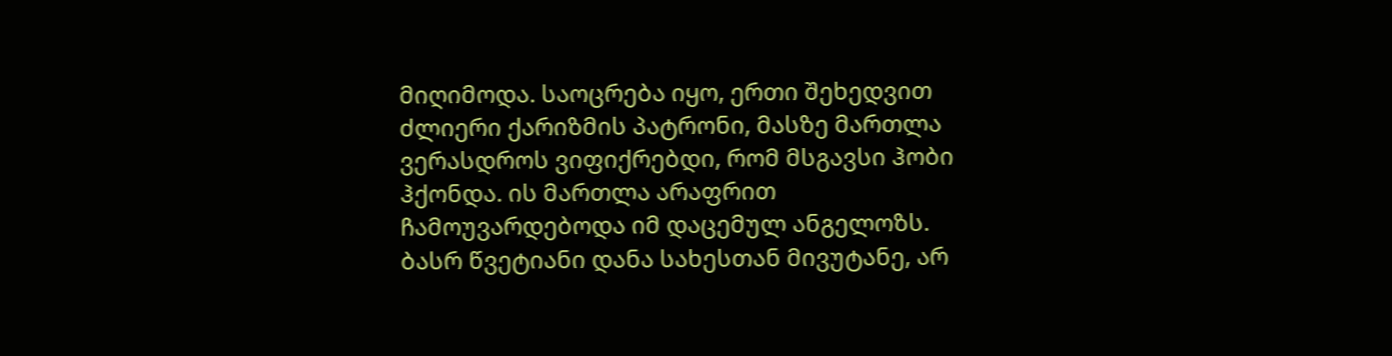მიღიმოდა. საოცრება იყო, ერთი შეხედვით ძლიერი ქარიზმის პატრონი, მასზე მართლა ვერასდროს ვიფიქრებდი, რომ მსგავსი ჰობი ჰქონდა. ის მართლა არაფრით ჩამოუვარდებოდა იმ დაცემულ ანგელოზს. ბასრ წვეტიანი დანა სახესთან მივუტანე, არ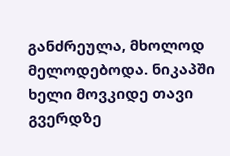განძრეულა, მხოლოდ მელოდებოდა. ნიკაპში ხელი მოვკიდე თავი გვერდზე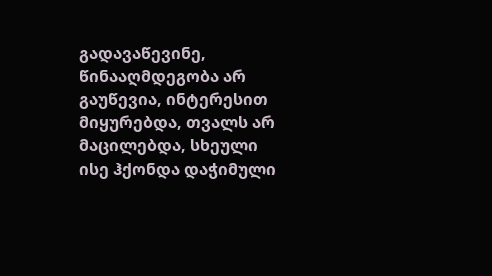გადავაწევინე, წინააღმდეგობა არ გაუწევია, ინტერესით მიყურებდა, თვალს არ მაცილებდა, სხეული ისე ჰქონდა დაჭიმული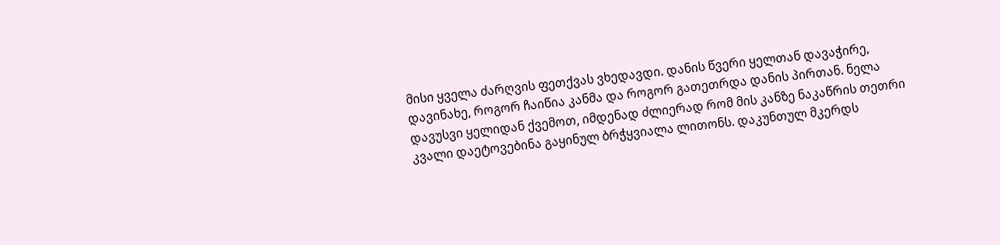მისი ყველა ძარღვის ფეთქვას ვხედავდი. დანის წვერი ყელთან დავაჭირე, დავინახე, როგორ ჩაიწია კანმა და როგორ გათეთრდა დანის პირთან. ნელა დავუსვი ყელიდან ქვემოთ, იმდენად ძლიერად რომ მის კანზე ნაკაწრის თეთრი კვალი დაეტოვებინა გაყინულ ბრჭყვიალა ლითონს. დაკუნთულ მკერდს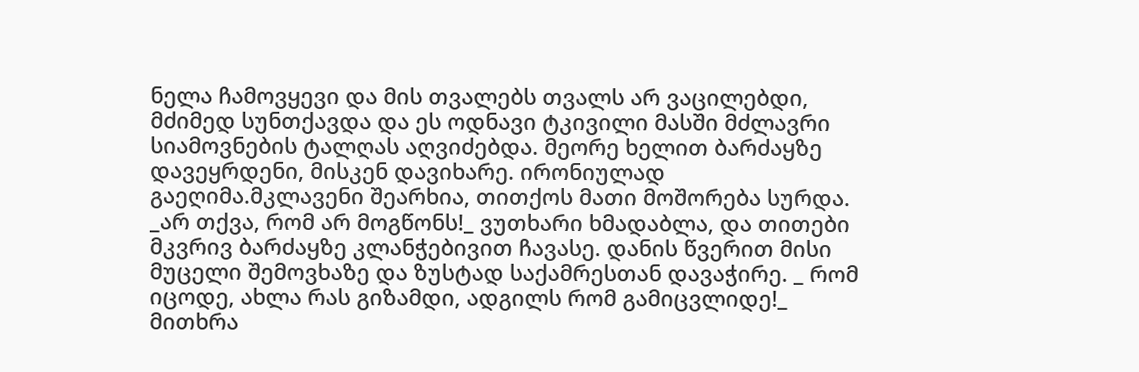ნელა ჩამოვყევი და მის თვალებს თვალს არ ვაცილებდი, მძიმედ სუნთქავდა და ეს ოდნავი ტკივილი მასში მძლავრი სიამოვნების ტალღას აღვიძებდა. მეორე ხელით ბარძაყზე დავეყრდენი, მისკენ დავიხარე. ირონიულად გაეღიმა.მკლავენი შეარხია, თითქოს მათი მოშორება სურდა. _არ თქვა, რომ არ მოგწონს!_ ვუთხარი ხმადაბლა, და თითები მკვრივ ბარძაყზე კლანჭებივით ჩავასე. დანის წვერით მისი მუცელი შემოვხაზე და ზუსტად საქამრესთან დავაჭირე. _ რომ იცოდე, ახლა რას გიზამდი, ადგილს რომ გამიცვლიდე!_ მითხრა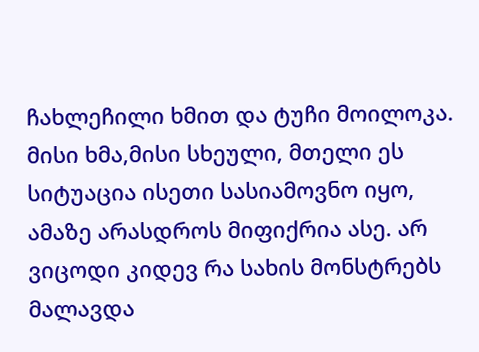ჩახლეჩილი ხმით და ტუჩი მოილოკა. მისი ხმა,მისი სხეული, მთელი ეს სიტუაცია ისეთი სასიამოვნო იყო, ამაზე არასდროს მიფიქრია ასე. არ ვიცოდი კიდევ რა სახის მონსტრებს მალავდა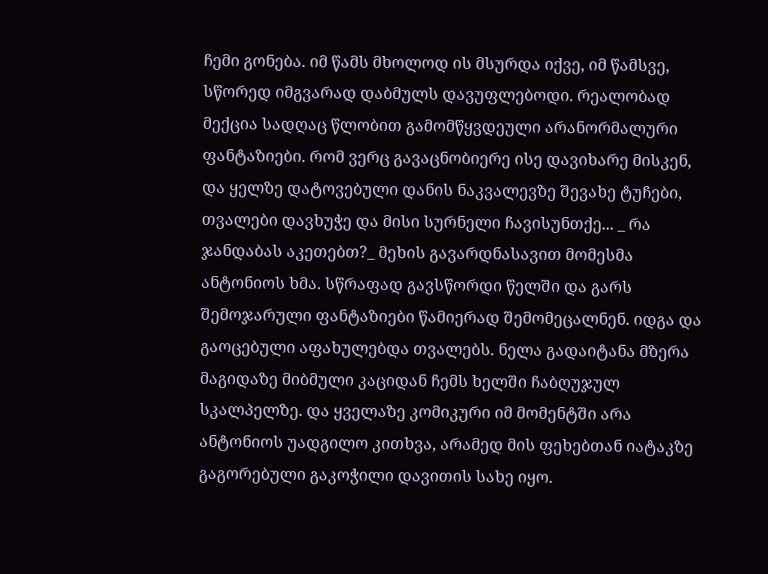ჩემი გონება. იმ წამს მხოლოდ ის მსურდა იქვე, იმ წამსვე, სწორედ იმგვარად დაბმულს დავუფლებოდი. რეალობად მექცია სადღაც წლობით გამომწყვდეული არანორმალური ფანტაზიები. რომ ვერც გავაცნობიერე ისე დავიხარე მისკენ, და ყელზე დატოვებული დანის ნაკვალევზე შევახე ტუჩები, თვალები დავხუჭე და მისი სურნელი ჩავისუნთქე... _ რა ჯანდაბას აკეთებთ?_ მეხის გავარდნასავით მომესმა ანტონიოს ხმა. სწრაფად გავსწორდი წელში და გარს შემოჯარული ფანტაზიები წამიერად შემომეცალნენ. იდგა და გაოცებული აფახულებდა თვალებს. ნელა გადაიტანა მზერა მაგიდაზე მიბმული კაციდან ჩემს ხელში ჩაბღუჯულ სკალპელზე. და ყველაზე კომიკური იმ მომენტში არა ანტონიოს უადგილო კითხვა, არამედ მის ფეხებთან იატაკზე გაგორებული გაკოჭილი დავითის სახე იყო.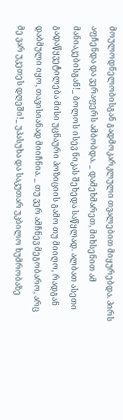მოულოდნელობისგან გადმოკარკლული თვალებით მიყურებდა. პირს აფჩენდა და ვერაფერს ამბობდა. _ დამეხმარეთ, მიხსენით ამ მანიაკებისგან!_ ბოლოს ისევ ნიკას შეხედა საწყლად. ალბათ ასეთი გადაწყვეტილება მისი უცნაური პოზიციის გამო თუ მიიღო, რადგან დაბმული იყო, თავისიანად მიიჩნია. _ თუ ვერ ამჩნევ მეგობარო, არც მე ვარ უკეთეს დღეში!_ უპასუხა და საკუთარ უკბილო ხუმრობაზე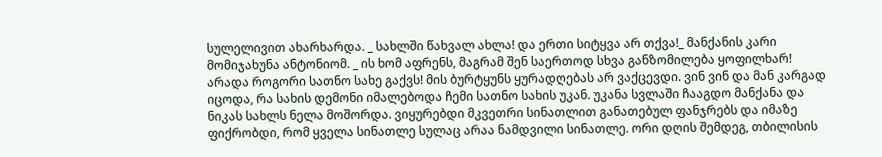სულელივით ახარხარდა. _ სახლში წახვალ ახლა! და ერთი სიტყვა არ თქვა!_ მანქანის კარი მომიჯახუნა ანტონიომ. _ ის ხომ აფრენს, მაგრამ შენ საერთოდ სხვა განზომილება ყოფილხარ! არადა როგორი სათნო სახე გაქვს! მის ბურტყუნს ყურადღებას არ ვაქცევდი. ვინ ვინ და მან კარგად იცოდა, რა სახის დემონი იმალებოდა ჩემი სათნო სახის უკან. უკანა სვლაში ჩააგდო მანქანა და ნიკას სახლს ნელა მოშორდა. ვიყურებდი მკვეთრი სინათლით განათებულ ფანჯრებს და იმაზე ფიქრობდი, რომ ყველა სინათლე სულაც არაა ნამდვილი სინათლე. ორი დღის შემდეგ, თბილისის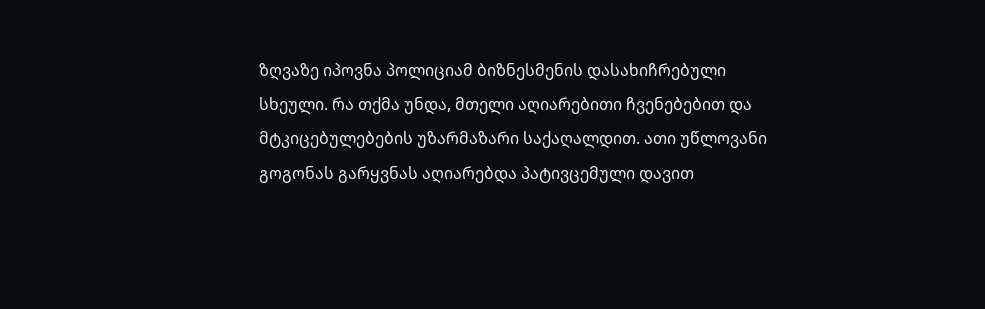ზღვაზე იპოვნა პოლიციამ ბიზნესმენის დასახიჩრებული სხეული. რა თქმა უნდა, მთელი აღიარებითი ჩვენებებით და მტკიცებულებების უზარმაზარი საქაღალდით. ათი უწლოვანი გოგონას გარყვნას აღიარებდა პატივცემული დავით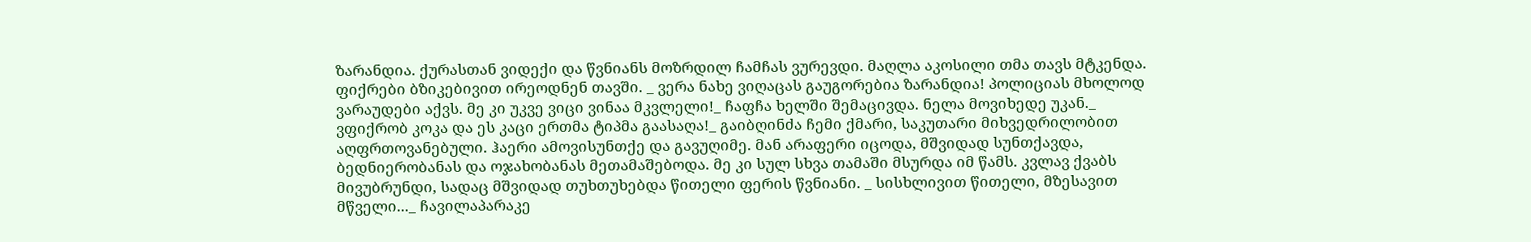ზარანდია. ქურასთან ვიდექი და წვნიანს მოზრდილ ჩამჩას ვურევდი. მაღლა აკოსილი თმა თავს მტკენდა. ფიქრები ბზიკებივით ირეოდნენ თავში. _ ვერა ნახე ვიღაცას გაუგორებია ზარანდია! პოლიციას მხოლოდ ვარაუდები აქვს. მე კი უკვე ვიცი ვინაა მკვლელი!_ ჩაფჩა ხელში შემაცივდა. ნელა მოვიხედე უკან._ ვფიქრობ კოკა და ეს კაცი ერთმა ტიპმა გაასაღა!_ გაიბღინძა ჩემი ქმარი, საკუთარი მიხვედრილობით აღფრთოვანებული. ჰაერი ამოვისუნთქე და გავუღიმე. მან არაფერი იცოდა, მშვიდად სუნთქავდა, ბედნიერობანას და ოჯახობანას მეთამაშებოდა. მე კი სულ სხვა თამაში მსურდა იმ წამს. კვლავ ქვაბს მივუბრუნდი, სადაც მშვიდად თუხთუხებდა წითელი ფერის წვნიანი. _ სისხლივით წითელი, მზესავით მწველი..._ ჩავილაპარაკე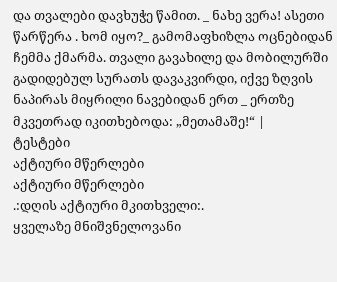და თვალები დავხუჭე წამით. _ ნახე ვერა! ასეთი წარწერა . ხომ იყო?_ გამომაფხიზლა ოცნებიდან ჩემმა ქმარმა. თვალი გავახილე და მობილურში გადიდებულ სურათს დავაკვირდი, იქვე ზღვის ნაპირას მიყრილი ნავებიდან ერთ _ ერთზე მკვეთრად იკითხებოდა: „მეთამაშე!“ |
ტესტები
აქტიური მწერლები
აქტიური მწერლები
.:დღის აქტიური მკითხველი:.
ყველაზე მნიშვნელოვანი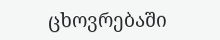ცხოვრებაში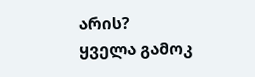არის?
ყველა გამოკ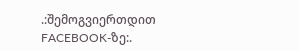.:შემოგვიერთდით FACEBOOK-ზე:.